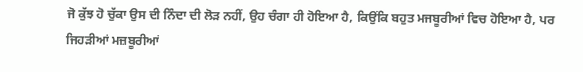ਜੋ ਕੁੱਝ ਹੋ ਚੁੱਕਾ ਉਸ ਦੀ ਨਿੰਦਾ ਦੀ ਲੋੜ ਨਹੀਂ, ਉਹ ਚੰਗਾ ਹੀ ਹੋਇਆ ਹੈ, ਕਿਉਂਕਿ ਬਹੁਤ ਮਜਬੂਰੀਆਂ ਵਿਚ ਹੋਇਆ ਹੈ, ਪਰ ਜਿਹੜੀਆਂ ਮਜ਼ਬੂਰੀਆਂ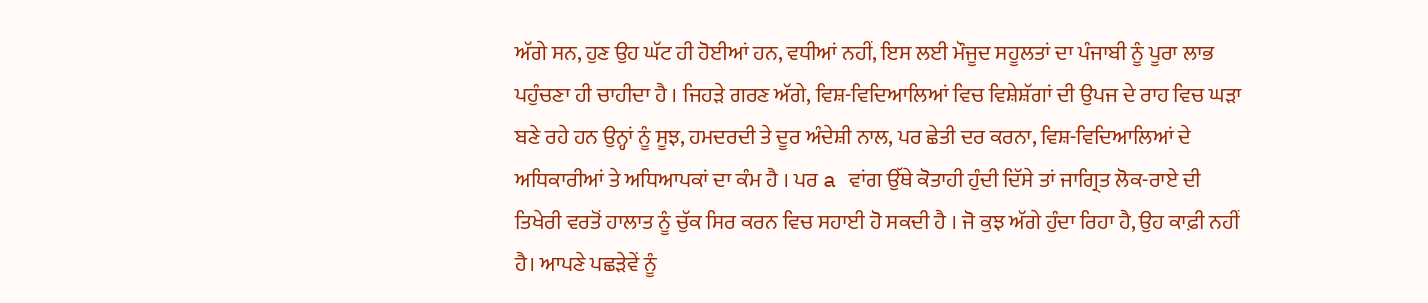ਅੱਗੇ ਸਨ, ਹੁਣ ਉਹ ਘੱਟ ਹੀ ਹੋਈਆਂ ਹਨ, ਵਧੀਆਂ ਨਹੀਂ, ਇਸ ਲਈ ਮੌਜੂਦ ਸਹੂਲਤਾਂ ਦਾ ਪੰਜਾਬੀ ਨੂੰ ਪੂਰਾ ਲਾਭ ਪਹੁੰਚਣਾ ਹੀ ਚਾਹੀਦਾ ਹੈ । ਜਿਹੜੇ ਗਰਣ ਅੱਗੇ, ਵਿਸ਼-ਵਿਦਿਆਲਿਆਂ ਵਿਚ ਵਿਸ਼ੇਸ਼ੱਗਾਂ ਦੀ ਉਪਜ ਦੇ ਰਾਹ ਵਿਚ ਘੜਾ ਬਣੇ ਰਹੇ ਹਨ ਉਨ੍ਹਾਂ ਨੂੰ ਸੂਝ, ਹਮਦਰਦੀ ਤੇ ਦੂਰ ਅੰਦੇਸ਼ੀ ਨਾਲ, ਪਰ ਛੇਤੀ ਦਰ ਕਰਨਾ, ਵਿਸ਼-ਵਿਦਿਆਲਿਆਂ ਦੇ ਅਧਿਕਾਰੀਆਂ ਤੇ ਅਧਿਆਪਕਾਂ ਦਾ ਕੰਮ ਹੈ । ਪਰ a ਵਾਂਗ ਉੱਥੇ ਕੋਤਾਹੀ ਹੁੰਦੀ ਦਿੱਸੇ ਤਾਂ ਜਾਗ੍ਰਿਤ ਲੋਕ-ਰਾਏ ਦੀ ਤਿਖੇਰੀ ਵਰਤੋਂ ਹਾਲਾਤ ਨੂੰ ਚੁੱਕ ਸਿਰ ਕਰਨ ਵਿਚ ਸਹਾਈ ਹੋ ਸਕਦੀ ਹੈ । ਜੋ ਕੁਝ ਅੱਗੇ ਹੁੰਦਾ ਰਿਹਾ ਹੈ, ਉਹ ਕਾਫ਼ੀ ਨਹੀਂ ਹੈ। ਆਪਣੇ ਪਛੜੇਵੇਂ ਨੂੰ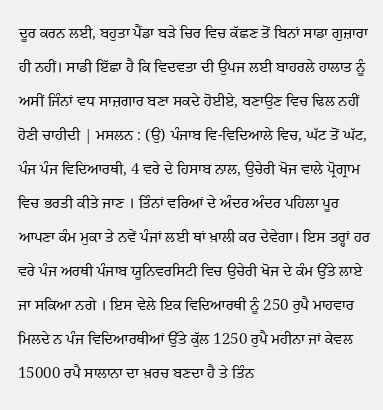ਦੂਰ ਕਰਨ ਲਈ, ਬਹੁਤਾ ਪੈਂਡਾ ਬੜੇ ਚਿਰ ਵਿਚ ਕੱਛਣ ਤੋਂ ਬਿਨਾਂ ਸਾਡਾ ਗੁਜ਼ਾਰਾ ਹੀ ਨਹੀਂ। ਸਾਡੀ ਇੱਛਾ ਹੈ ਕਿ ਵਿਦਵਤਾ ਦੀ ਉਪਜ ਲਈ ਬਾਹਰਲੇ ਹਾਲਾਤ ਨੂੰ ਅਸੀਂ ਜਿੰਨਾਂ ਵਧ ਸਾਜ਼ਗਾਰ ਬਣਾ ਸਕਦੇ ਹੋਈਏ, ਬਣਾਉਣ ਵਿਚ ਢਿਲ ਨਹੀਂ ਹੋਣੀ ਚਾਹੀਦੀ | ਮਸਲਨ : (ਉ) ਪੰਜਾਬ ਵਿ-ਵਿਦਿਆਲੇ ਵਿਚ, ਘੱਟ ਤੋਂ ਘੱਟ, ਪੰਜ ਪੰਜ ਵਿਦਿਆਰਥੀ, 4 ਵਰੇ ਦੇ ਹਿਸਾਬ ਨਾਲ, ਉਚੇਰੀ ਖੋਜ ਵਾਲੇ ਪ੍ਰੋਗ੍ਰਾਮ ਵਿਚ ਭਰਤੀ ਕੀਤੇ ਜਾਣ । ਤਿੰਨਾਂ ਵਰਿਆਂ ਦੇ ਅੰਦਰ ਅੰਦਰ ਪਹਿਲਾ ਪੂਰ ਆਪਣਾ ਕੰਮ ਮੁਕਾ ਤੇ ਨਵੇਂ ਪੰਜਾਂ ਲਈ ਥਾਂ ਖ਼ਾਲੀ ਕਰ ਦੇਵੇਗਾ। ਇਸ ਤਰ੍ਹਾਂ ਹਰ ਵਰੇ ਪੰਜ ਅਰਥੀ ਪੰਜਾਬ ਯੂਨਿਵਰਸਿਟੀ ਵਿਚ ਉਚੇਰੀ ਖੋਜ ਦੇ ਕੰਮ ਉੱਤੇ ਲਾਏ ਜਾ ਸਕਿਆ ਨਗੇ । ਇਸ ਵੇਲੇ ਇਕ ਵਿਦਿਆਰਥੀ ਨੂੰ 250 ਰੁਪੈ ਮਾਹਵਾਰ ਮਿਲਦੇ ਨ ਪੰਜ ਵਿਦਿਆਰਥੀਆਂ ਉੱਤੇ ਕੁੱਲ 1250 ਰੁਪੈ ਮਹੀਨਾ ਜਾਂ ਕੇਵਲ 15000 ਰਪੈ ਸਾਲਾਨਾ ਦਾ ਖ਼ਰਚ ਬਣਦਾ ਹੈ ਤੇ ਤਿੰਨ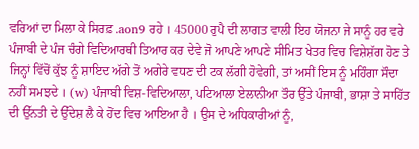ਵਰਿਆਂ ਦਾ ਮਿਲਾ ਕੇ ਸਿਰਫ਼ .aon9 ਰਹੇ । 45000 ਰੁਪੈ ਦੀ ਲਾਗਤ ਵਾਲੀ ਇਹ ਯੋਜਨਾ ਜੇ ਸਾਨੂੰ ਹਰ ਵਰੇ ਪੰਜਾਬੀ ਦੇ ਪੰਜ ਚੰਗੇ ਵਿਦਿਆਰਥੀ ਤਿਆਰ ਕਰ ਦੇਵੇ ਜੋ ਆਪਣੇ ਆਪਣੇ ਸੀਮਿਤ ਖੇਤਰ ਵਿਚ ਵਿਸ਼ੇਸ਼ੱਗ ਹੋਣ ਤੇ ਜਿਨ੍ਹਾਂ ਵਿੱਚੋਂ ਕੁੱਝ ਨੂੰ ਸ਼ਾਇਦ ਅੱਗੇ ਤੋਂ ਅਗੇਰੇ ਵਧਣ ਦੀ ਟਕ ਲੱਗੀ ਹੋਵੇਗੀ, ਤਾਂ ਅਸੀਂ ਇਸ ਨੂੰ ਮਹਿੰਗਾ ਸੌਦਾ ਨਹੀਂ ਸਮਝਦੇ । (w) ਪੰਜਾਬੀ ਵਿਸ਼-ਵਿਦਿਆਲਾ, ਪਟਿਆਲਾ ਏਲਾਨੀਆ ਤੌਰ ਉੱਤੇ ਪੰਜਾਬੀ, ਭਾਸ਼ਾ ਤੇ ਸਾਹਿੱਤ ਦੀ ਉੱਨਤੀ ਦੇ ਉੱਦੇਸ਼ ਲੈ ਕੇ ਹੋਂਦ ਵਿਚ ਆਇਆ ਹੈ । ਉਸ ਦੇ ਅਧਿਕਾਰੀਆਂ ਨੂੰ,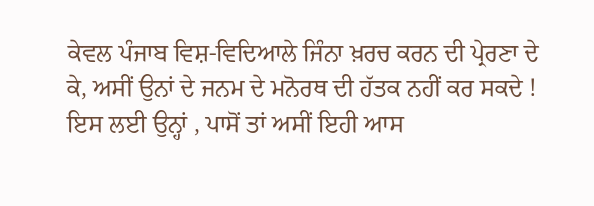ਕੇਵਲ ਪੰਜਾਬ ਵਿਸ਼-ਵਿਦਿਆਲੇ ਜਿੰਨਾ ਖ਼ਰਚ ਕਰਨ ਦੀ ਪ੍ਰੇਰਣਾ ਦੇ ਕੇ, ਅਸੀਂ ਉਨਾਂ ਦੇ ਜਨਮ ਦੇ ਮਨੋਰਥ ਦੀ ਹੱਤਕ ਨਹੀਂ ਕਰ ਸਕਦੇ ! ਇਸ ਲਈ ਉਨ੍ਹਾਂ , ਪਾਸੋਂ ਤਾਂ ਅਸੀਂ ਇਹੀ ਆਸ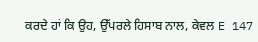ਕਰਦੇ ਹਾਂ ਕਿ ਉਹ, ਉੱਪਰਲੇ ਹਿਸਾਬ ਨਾਲ, ਕੇਵਲ E 147